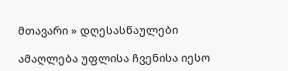მთავარი » დღესასწაულები

ამაღლება უფლისა ჩვენისა იესო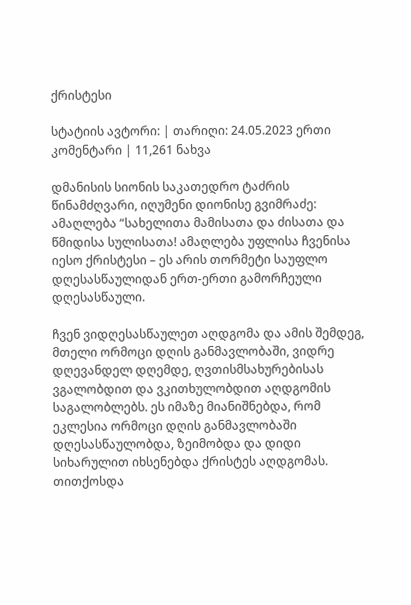ქრისტესი

სტატიის ავტორი: | თარიღი: 24.05.2023 ერთი კომენტარი | 11,261 ნახვა

დმანისის სიონის საკათედრო ტაძრის წინამძღვარი, იღუმენი დიონისე გვიმრაძე: ამაღლება “სახელითა მამისათა და ძისათა და წმიდისა სულისათა! ამაღლება უფლისა ჩვენისა იესო ქრისტესი – ეს არის თორმეტი საუფლო დღესასწაულიდან ერთ-ერთი გამორჩეული დღესასწაული.

ჩვენ ვიდღესასწაულეთ აღდგომა და ამის შემდეგ, მთელი ორმოცი დღის განმავლობაში, ვიდრე დღევანდელ დღემდე, ღვთისმსახურებისას ვგალობდით და ვკითხულობდით აღდგომის საგალობლებს. ეს იმაზე მიანიშნებდა, რომ ეკლესია ორმოცი დღის განმავლობაში დღესასწაულობდა, ზეიმობდა და დიდი სიხარულით იხსენებდა ქრისტეს აღდგომას. თითქოსდა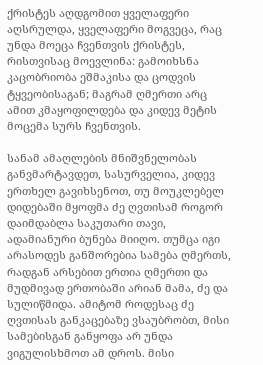ქრისტეს აღდგომით ყველაფერი აღსრულდა, ყველაფერი მოგვეცა, რაც უნდა მოეცა ჩვენთვის ქრისტეს, რისთვისაც მოევლინა: გამოიხსნა კაცობრიობა ეშმაკისა და ცოდვის ტყვეობისაგან; მაგრამ ღმერთი არც ამით კმაყოფილდება და კიდევ მეტის მოცემა სურს ჩვენთვის.

სანამ ამაღლების მნიშვნელობას განვმარტავდეთ, სასურველია, კიდევ ერთხელ გავიხსენოთ, თუ მოუკლებელ დიდებაში მყოფმა ძე ღვთისამ როგორ დაიმდაბლა საკუთარი თავი, ადამიანური ბუნება მიიღო. თუმცა იგი არასოდეს განშორებია სამება ღმერთს, რადგან არსებით ერთია ღმერთი და მუდმივად ერთობაში არიან მამა, ძე და სულიწმიდა. ამიტომ როდესაც ძე ღვთისას განკაცებაზე ვსაუბრობთ, მისი სამებისგან განყოფა არ უნდა ვიგულისხმოთ ამ დროს. მისი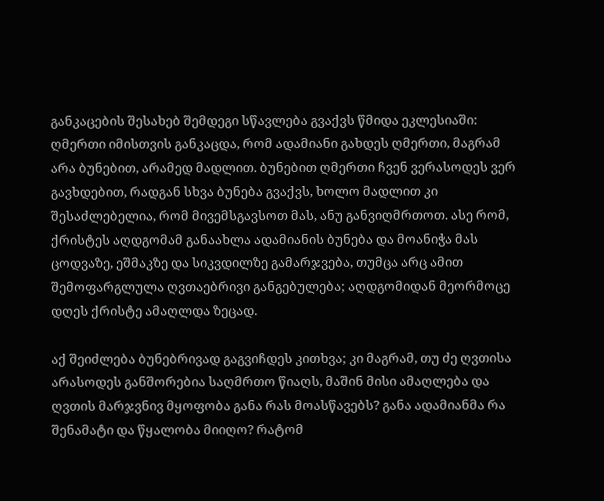განკაცების შესახებ შემდეგი სწავლება გვაქვს წმიდა ეკლესიაში: ღმერთი იმისთვის განკაცდა, რომ ადამიანი გახდეს ღმერთი, მაგრამ არა ბუნებით, არამედ მადლით. ბუნებით ღმერთი ჩვენ ვერასოდეს ვერ გავხდებით, რადგან სხვა ბუნება გვაქვს, ხოლო მადლით კი შესაძლებელია, რომ მივემსგავსოთ მას, ანუ განვიღმრთოთ. ასე რომ, ქრისტეს აღდგომამ განაახლა ადამიანის ბუნება და მოანიჭა მას ცოდვაზე, ეშმაკზე და სიკვდილზე გამარჯვება, თუმცა არც ამით შემოფარგლულა ღვთაებრივი განგებულება; აღდგომიდან მეორმოცე დღეს ქრისტე ამაღლდა ზეცად.

აქ შეიძლება ბუნებრივად გაგვიჩდეს კითხვა; კი მაგრამ, თუ ძე ღვთისა არასოდეს განშორებია საღმრთო წიაღს, მაშინ მისი ამაღლება და ღვთის მარჯვნივ მყოფობა განა რას მოასწავებს? განა ადამიანმა რა შენამატი და წყალობა მიიღო? რატომ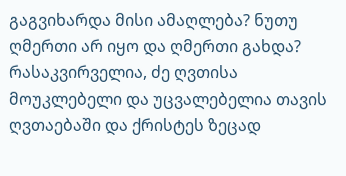გაგვიხარდა მისი ამაღლება? ნუთუ ღმერთი არ იყო და ღმერთი გახდა? რასაკვირველია, ძე ღვთისა მოუკლებელი და უცვალებელია თავის ღვთაებაში და ქრისტეს ზეცად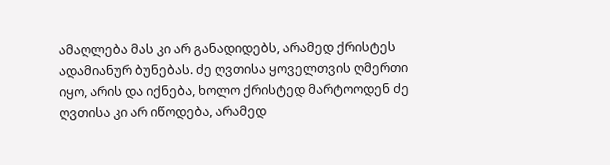ამაღლება მას კი არ განადიდებს, არამედ ქრისტეს ადამიანურ ბუნებას. ძე ღვთისა ყოველთვის ღმერთი იყო, არის და იქნება, ხოლო ქრისტედ მარტოოდენ ძე ღვთისა კი არ იწოდება, არამედ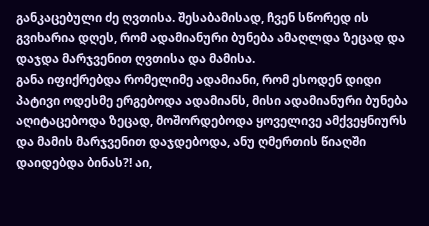განკაცებული ძე ღვთისა. შესაბამისად, ჩვენ სწორედ ის გვიხარია დღეს, რომ ადამიანური ბუნება ამაღლდა ზეცად და დაჯდა მარჯვენით ღვთისა და მამისა.
განა იფიქრებდა რომელიმე ადამიანი, რომ ესოდენ დიდი პატივი ოდესმე ერგებოდა ადამიანს, მისი ადამიანური ბუნება აღიტაცებოდა ზეცად, მოშორდებოდა ყოველივე ამქვეყნიურს და მამის მარჯვენით დაჯდებოდა, ანუ ღმერთის წიაღში დაიდებდა ბინას?! აი,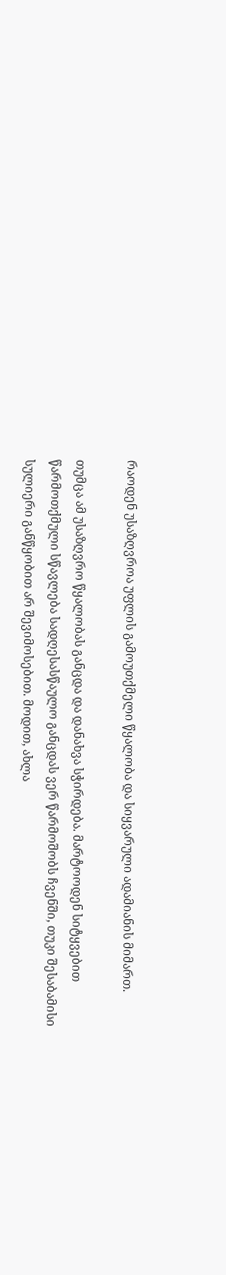რაოდენ უსაზღვროა უფლის გამოუთქმელი წყალობა და სიყვარული ადამიანის მიმართ.

თუმცა ამ უსაზღვრო წყალობას განცდა და დანახვა სჭირდება. მარტოოდენ სიტყვებით წარმოთქმული სწავლება სადღესასწაულო განცდას ვერ წარმოშობს ჩვენში, თუკი შესაბამისი სულიერი განწყობით არ შევიმოსებით. მოდით, ახლა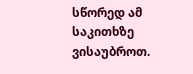სწორედ ამ საკითხზე ვისაუბროთ.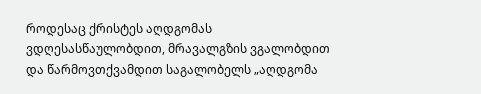როდესაც ქრისტეს აღდგომას ვდღესასწაულობდით, მრავალგზის ვგალობდით და წარმოვთქვამდით საგალობელს „აღდგომა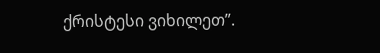ქრისტესი ვიხილეთ”.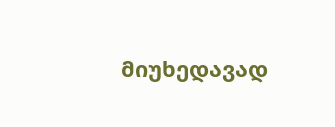მიუხედავად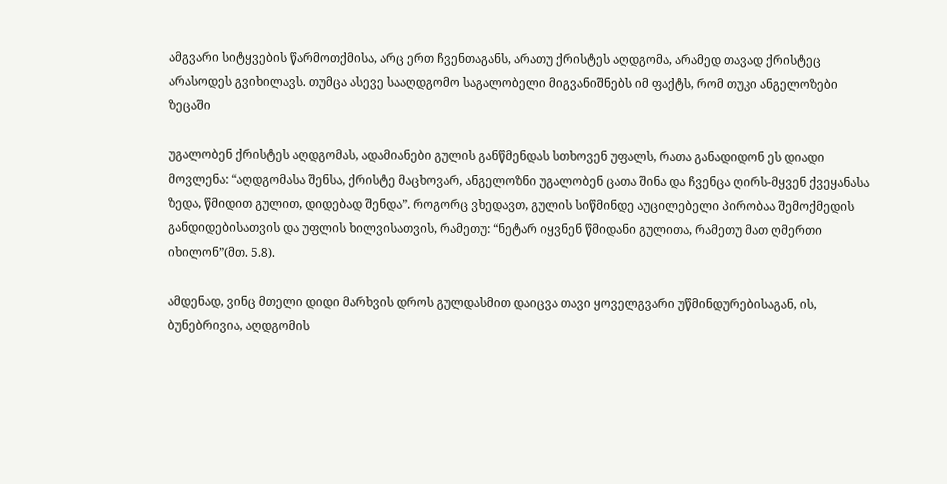ამგვარი სიტყვების წარმოთქმისა, არც ერთ ჩვენთაგანს, არათუ ქრისტეს აღდგომა, არამედ თავად ქრისტეც არასოდეს გვიხილავს. თუმცა ასევე სააღდგომო საგალობელი მიგვანიშნებს იმ ფაქტს, რომ თუკი ანგელოზები ზეცაში

უგალობენ ქრისტეს აღდგომას, ადამიანები გულის განწმენდას სთხოვენ უფალს, რათა განადიდონ ეს დიადი მოვლენა: “აღდგომასა შენსა, ქრისტე მაცხოვარ, ანგელოზნი უგალობენ ცათა შინა და ჩვენცა ღირს-მყვენ ქვეყანასა ზედა, წმიდით გულით, დიდებად შენდა”. როგორც ვხედავთ, გულის სიწმინდე აუცილებელი პირობაა შემოქმედის განდიდებისათვის და უფლის ხილვისათვის, რამეთუ: “ნეტარ იყვნენ წმიდანი გულითა, რამეთუ მათ ღმერთი იხილონ”(მთ. 5.8).

ამდენად, ვინც მთელი დიდი მარხვის დროს გულდასმით დაიცვა თავი ყოველგვარი უწმინდურებისაგან, ის, ბუნებრივია, აღდგომის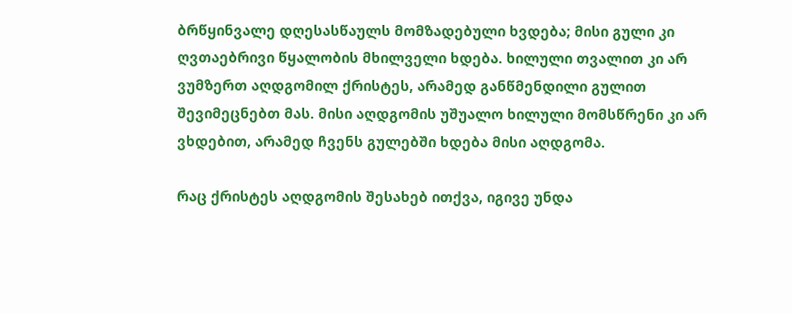ბრწყინვალე დღესასწაულს მომზადებული ხვდება; მისი გული კი ღვთაებრივი წყალობის მხილველი ხდება. ხილული თვალით კი არ ვუმზერთ აღდგომილ ქრისტეს, არამედ განწმენდილი გულით შევიმეცნებთ მას. მისი აღდგომის უშუალო ხილული მომსწრენი კი არ ვხდებით, არამედ ჩვენს გულებში ხდება მისი აღდგომა.

რაც ქრისტეს აღდგომის შესახებ ითქვა, იგივე უნდა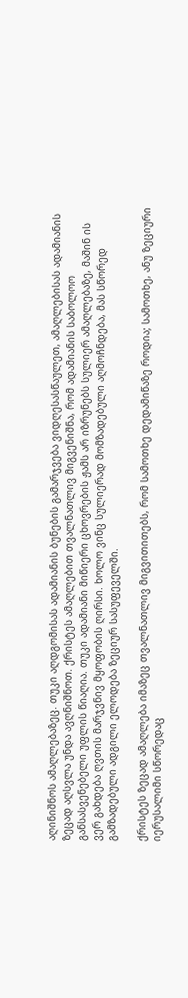აღინიშნოს ამაღლებაზეც. თუკი აღდგომისას ადამიანის ბუნების გამარჯვება ვიდღესასწაულეთ, ამაღლებისას ადამიანის ზეცად აღსვლა უნდა ავღნიშნოთ. ქრისტეს ამაღლებით თვალნათლივ მიგვენიშნა, რომ ადამიანის საბოლოო განსასვენებელი უფლის წიაღია. თუკი ადამიანი მიწიერი ცხოვრების ჟამს არ იზრუნებს სულიერ ამაღლებაზე, მაშინ ის ვერ გახდება ღვთის მარჯვნივ მყოფობის ღირსი. ხოლო ვინც სულიერად მომზადებული აღმოჩნდება, მას სწორედ გამზადებული ადგილი ელოდება ზეციურ სასუფეველში.

ქრისტეს ზეცად ამაღლება იმაზეც თვალნათლივ მიგვითითებს, რომ სამოთხე დედამიწაზე როდია; სამოთხე, ანუ ზეციური იერუსალიმი სწორედაც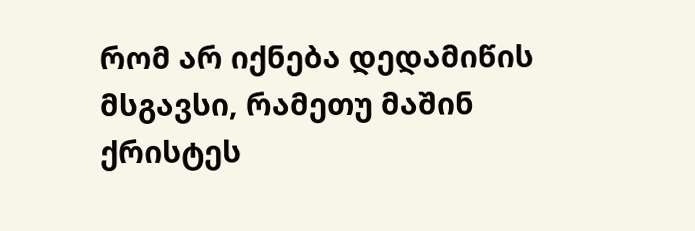რომ არ იქნება დედამიწის მსგავსი, რამეთუ მაშინ ქრისტეს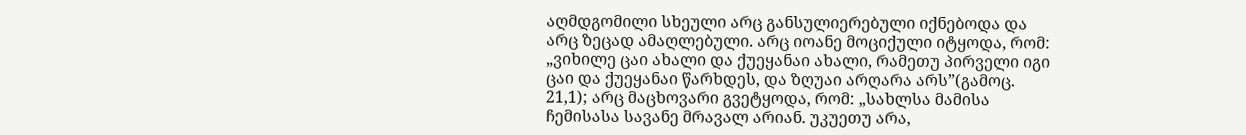აღმდგომილი სხეული არც განსულიერებული იქნებოდა და არც ზეცად ამაღლებული. არც იოანე მოციქული იტყოდა, რომ: „ვიხილე ცაი ახალი და ქუეყანაი ახალი, რამეთუ პირველი იგი ცაი და ქუეყანაი წარხდეს, და ზღუაი არღარა არს”(გამოც. 21,1); არც მაცხოვარი გვეტყოდა, რომ: „სახლსა მამისა ჩემისასა სავანე მრავალ არიან. უკუეთუ არა,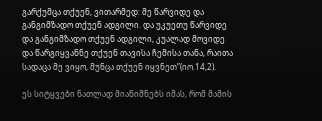გარქუმცა თქუენ, ვითარმედ: მე წარვიდე და განგიმზადო თქუენ ადგილი. და უკუეთუ წარვიდე და განგიმზადო თქუენ ადგილი, კუალად მოვიდე და წარგიყვანნე თქუენ თავისა ჩემისა თანა, რაითა სადაცა მე ვიყო, მუნცა თქუენ იყვნეთ”(იო.14,2).

ეს სიტყვები ნათლად მიანიშნებს იმას, რომ მამის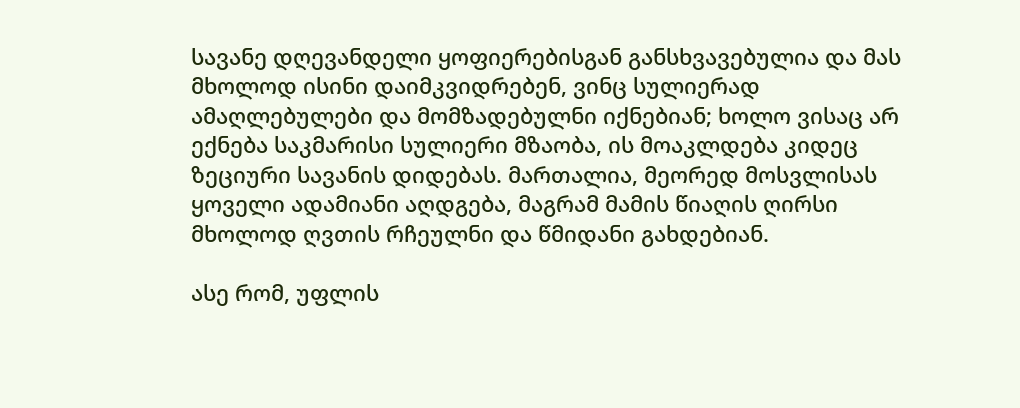სავანე დღევანდელი ყოფიერებისგან განსხვავებულია და მას მხოლოდ ისინი დაიმკვიდრებენ, ვინც სულიერად ამაღლებულები და მომზადებულნი იქნებიან; ხოლო ვისაც არ ექნება საკმარისი სულიერი მზაობა, ის მოაკლდება კიდეც ზეციური სავანის დიდებას. მართალია, მეორედ მოსვლისას ყოველი ადამიანი აღდგება, მაგრამ მამის წიაღის ღირსი მხოლოდ ღვთის რჩეულნი და წმიდანი გახდებიან.

ასე რომ, უფლის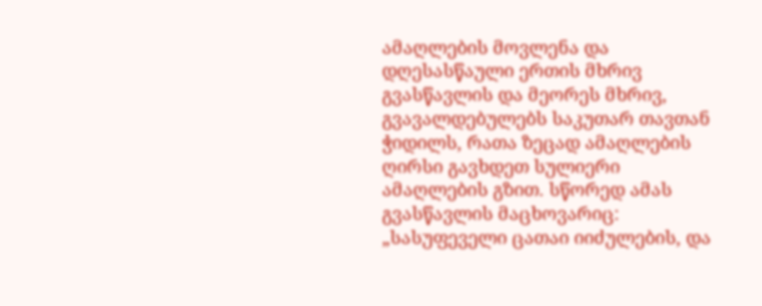ამაღლების მოვლენა და დღესასწაული ერთის მხრივ გვასწავლის და მეორეს მხრივ, გვავალდებულებს საკუთარ თავთან ჭიდილს, რათა ზეცად ამაღლების ღირსი გავხდეთ სულიერი ამაღლების გზით. სწორედ ამას გვასწავლის მაცხოვარიც: „სასუფეველი ცათაი იიძულების, და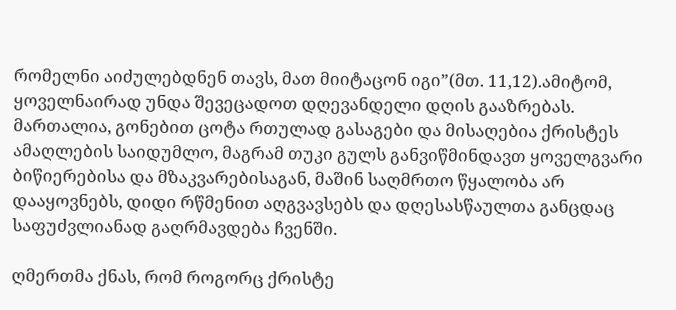რომელნი აიძულებდნენ თავს, მათ მიიტაცონ იგი”(მთ. 11,12).ამიტომ, ყოველნაირად უნდა შევეცადოთ დღევანდელი დღის გააზრებას. მართალია, გონებით ცოტა რთულად გასაგები და მისაღებია ქრისტეს ამაღლების საიდუმლო, მაგრამ თუკი გულს განვიწმინდავთ ყოველგვარი ბიწიერებისა და მზაკვარებისაგან, მაშინ საღმრთო წყალობა არ დააყოვნებს, დიდი რწმენით აღგვავსებს და დღესასწაულთა განცდაც საფუძვლიანად გაღრმავდება ჩვენში.

ღმერთმა ქნას, რომ როგორც ქრისტე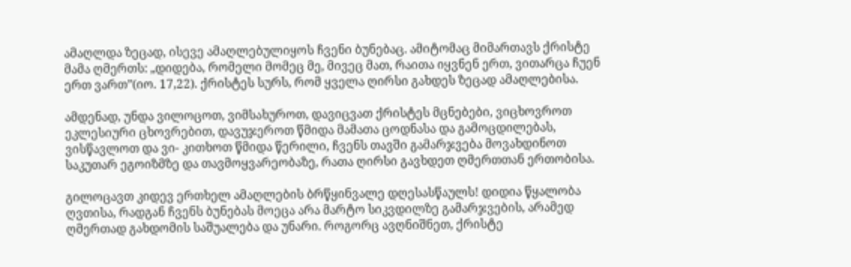ამაღლდა ზეცად, ისევე ამაღლებულიყოს ჩვენი ბუნებაც. ამიტომაც მიმართავს ქრისტე მამა ღმერთს: „დიდება, რომელი მომეც მე, მივეც მათ, რაითა იყვნენ ერთ, ვითარცა ჩუენ ერთ ვართ”(იო. 17,22). ქრისტეს სურს, რომ ყველა ღირსი გახდეს ზეცად ამაღლებისა.

ამდენად, უნდა ვილოცოთ, ვიმსახუროთ, დავიცვათ ქრისტეს მცნებები, ვიცხოვროთ ეკლესიური ცხოვრებით, დავუჯეროთ წმიდა მამათა ცოდნასა და გამოცდილებას, ვისწავლოთ და ვი- კითხოთ წმიდა წერილი, ჩვენს თავში გამარჯვება მოვახდინოთ საკუთარ ეგოიზმზე და თავმოყვარეობაზე, რათა ღირსი გავხდეთ ღმერთთან ერთობისა.

გილოცავთ კიდევ ერთხელ ამაღლების ბრწყინვალე დღესასწაულს! დიდია წყალობა ღვთისა, რადგან ჩვენს ბუნებას მოეცა არა მარტო სიკვდილზე გამარჯვების, არამედ ღმერთად გახდომის საშუალება და უნარი. როგორც ავღნიშნეთ, ქრისტე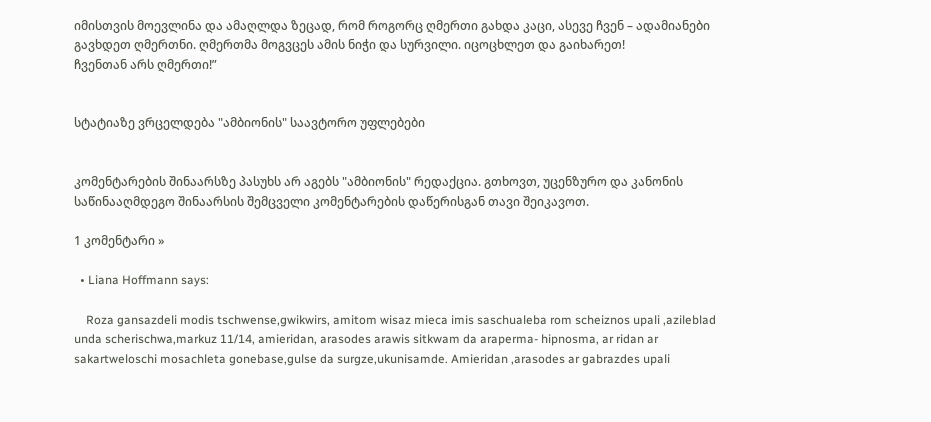იმისთვის მოევლინა და ამაღლდა ზეცად, რომ როგორც ღმერთი გახდა კაცი, ასევე ჩვენ – ადამიანები გავხდეთ ღმერთნი. ღმერთმა მოგვცეს ამის ნიჭი და სურვილი. იცოცხლეთ და გაიხარეთ!
ჩვენთან არს ღმერთი!”


სტატიაზე ვრცელდება "ამბიონის" საავტორო უფლებები


კომენტარების შინაარსზე პასუხს არ აგებს "ამბიონის" რედაქცია. გთხოვთ, უცენზურო და კანონის საწინააღმდეგო შინაარსის შემცველი კომენტარების დაწერისგან თავი შეიკავოთ.

1 კომენტარი »

  • Liana Hoffmann says:

    Roza gansazdeli modis tschwense,gwikwirs, amitom wisaz mieca imis saschualeba rom scheiznos upali ,azileblad unda scherischwa,markuz 11/14, amieridan, arasodes arawis sitkwam da araperma- hipnosma, ar ridan ar sakartweloschi mosachleta gonebase,gulse da surgze,ukunisamde. Amieridan ,arasodes ar gabrazdes upali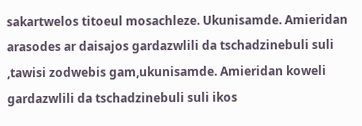sakartwelos titoeul mosachleze. Ukunisamde. Amieridan arasodes ar daisajos gardazwlili da tschadzinebuli suli ,tawisi zodwebis gam,ukunisamde. Amieridan koweli gardazwlili da tschadzinebuli suli ikos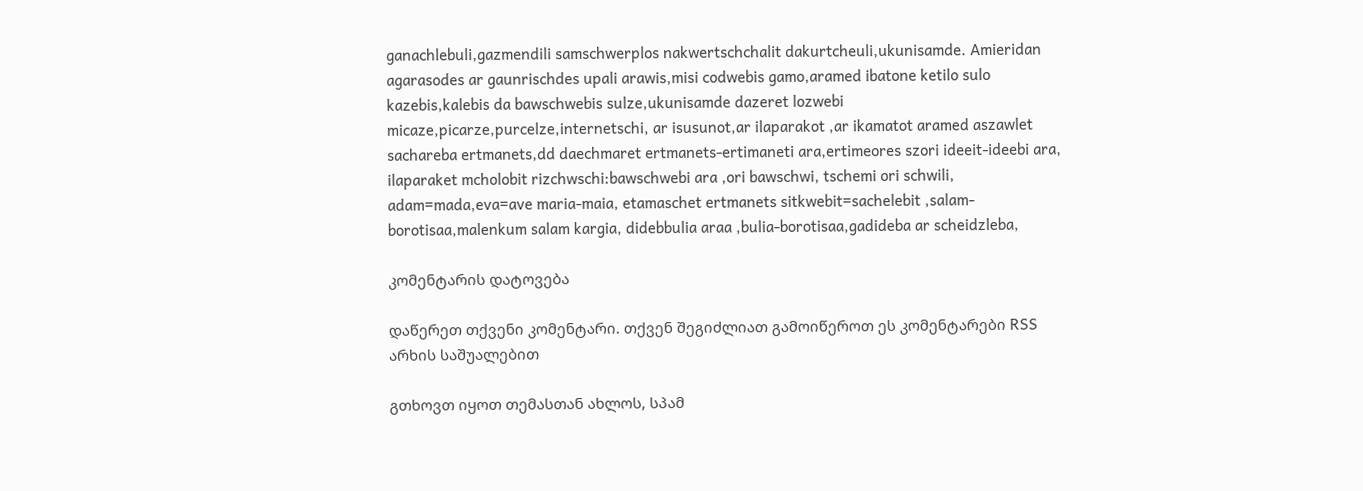ganachlebuli,gazmendili samschwerplos nakwertschchalit dakurtcheuli,ukunisamde. Amieridan agarasodes ar gaunrischdes upali arawis,misi codwebis gamo,aramed ibatone ketilo sulo kazebis,kalebis da bawschwebis sulze,ukunisamde dazeret lozwebi micaze,picarze,purcelze,internetschi, ar isusunot,ar ilaparakot ,ar ikamatot aramed aszawlet sachareba ertmanets,dd daechmaret ertmanets-ertimaneti ara,ertimeores szori ideeit-ideebi ara, ilaparaket mcholobit rizchwschi:bawschwebi ara ,ori bawschwi, tschemi ori schwili, adam=mada,eva=ave maria-maia, etamaschet ertmanets sitkwebit=sachelebit ,salam-borotisaa,malenkum salam kargia, didebbulia araa ,bulia-borotisaa,gadideba ar scheidzleba,

კომენტარის დატოვება

დაწერეთ თქვენი კომენტარი. თქვენ შეგიძლიათ გამოიწეროთ ეს კომენტარები RSS არხის საშუალებით

გთხოვთ იყოთ თემასთან ახლოს, სპამ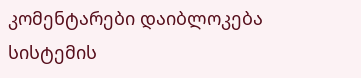კომენტარები დაიბლოკება სისტემის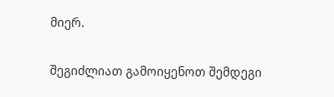მიერ.

შეგიძლიათ გამოიყენოთ შემდეგი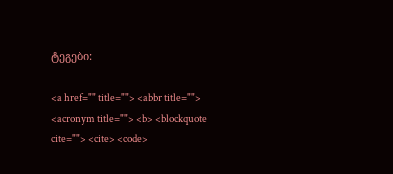ტეგები:

<a href="" title=""> <abbr title=""> <acronym title=""> <b> <blockquote cite=""> <cite> <code>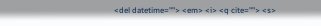<del datetime=""> <em> <i> <q cite=""> <s>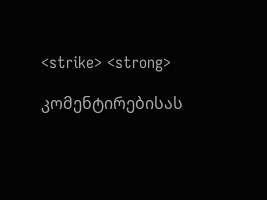<strike> <strong>

კომენტირებისას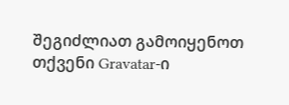შეგიძლიათ გამოიყენოთ თქვენი Gravatar-ი